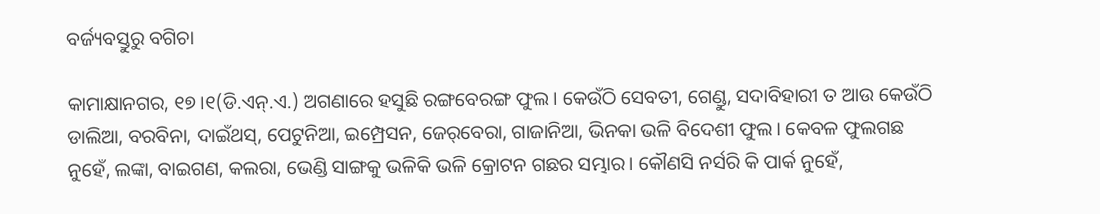ବର୍ଜ୍ୟବସ୍ତୁରୁ ବଗିଚା

କାମାକ୍ଷାନଗର, ୧୭।୧(ଡି.ଏନ୍‌.ଏ.) ଅଗଣାରେ ହସୁଛି ରଙ୍ଗବେରଙ୍ଗ ଫୁଲ। କେଉଁଠି ସେବତୀ, ଗେଣ୍ଡୁ, ସଦାବିହାରୀ ତ ଆଉ କେଉଁଠି ଡାଲିଆ, ବରବିନା, ଦାଇଁଥସ୍‌, ପେଟୁନିଆ, ଇମ୍ପ୍ରେସନ, ଜେର୍‌ବେରା, ଗାଜାନିଆ, ଭିନକା ଭଳି ବିଦେଶୀ ଫୁଲ। କେବଳ ଫୁଲଗଛ ନୁହେଁ, ଲଙ୍କା, ବାଇଗଣ, କଲରା, ଭେଣ୍ଡି ସାଙ୍ଗକୁ ଭଳିକି ଭଳି କ୍ରୋଟନ ଗଛର ସମ୍ଭାର। କୌଣସି ନର୍ସରି କି ପାର୍କ ନୁହେଁ,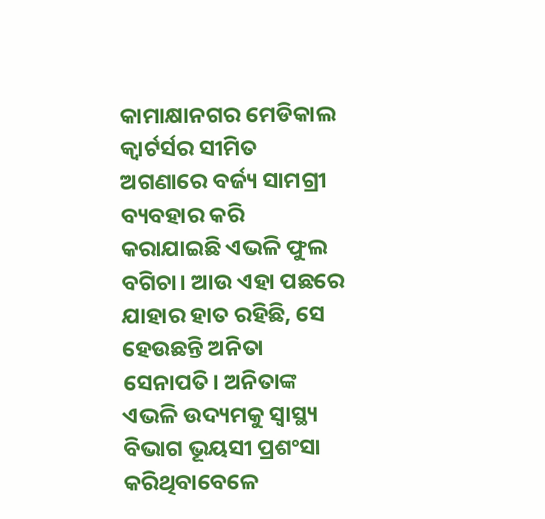କାମାକ୍ଷାନଗର ମେଡିକାଲ କ୍ୱାର୍ଟର୍ସର ସୀମିତ ଅଗଣାରେ ବର୍ଜ୍ୟ ସାମଗ୍ରୀ ବ୍ୟବହାର କରି କରାଯାଇଛି ଏଭଳି ଫୁଲ ବଗିଚା। ଆଉ ଏହା ପଛରେ ଯାହାର ହାତ ରହିଛି, ସେ ହେଉଛନ୍ତି ଅନିତା ସେନାପତି। ଅନିତାଙ୍କ ଏଭଳି ଉଦ୍ୟମକୁ ସ୍ବାସ୍ଥ୍ୟ ବିଭାଗ ଭୂୟସୀ ପ୍ରଶଂସା କରିଥିବାବେଳେ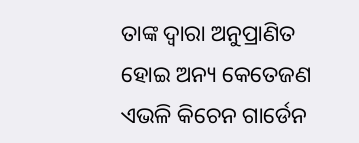ତାଙ୍କ ଦ୍ୱାରା ଅନୁପ୍ରାଣିତ ହୋଇ ଅନ୍ୟ କେତେଜଣ ଏଭଳି କିଚେନ ଗାର୍ଡେନ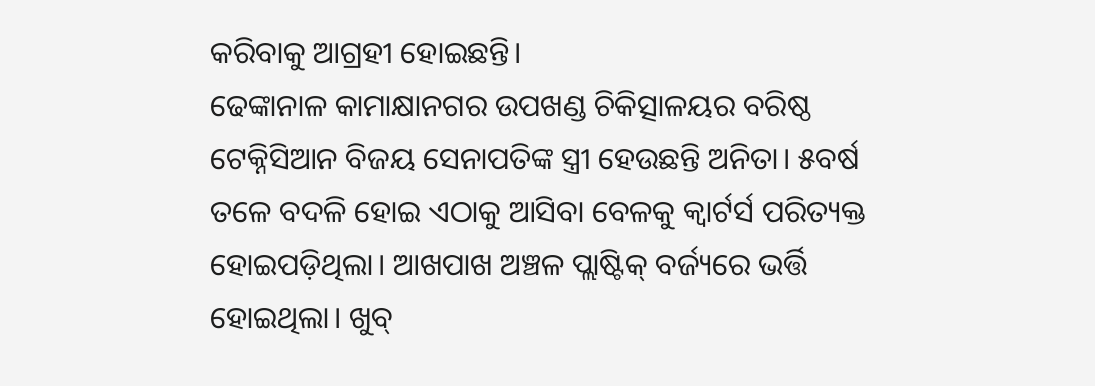କରିବାକୁ ଆଗ୍ରହୀ ହୋଇଛନ୍ତି।
ଢେଙ୍କାନାଳ କାମାକ୍ଷାନଗର ଉପଖଣ୍ଡ ଚିକିତ୍ସାଳୟର ବରିଷ୍ଠ ଟେକ୍ନିସିଆନ ବିଜୟ ସେନାପତିଙ୍କ ସ୍ତ୍ରୀ ହେଉଛନ୍ତି ଅନିତା। ୫ବର୍ଷ ତଳେ ବଦଳି ହୋଇ ଏଠାକୁ ଆସିବା ବେଳକୁ କ୍ୱାର୍ଟର୍ସ ପରିତ୍ୟକ୍ତ ହୋଇପଡ଼ିଥିଲା। ଆଖପାଖ ଅଞ୍ଚଳ ପ୍ଲାଷ୍ଟିକ୍‌ ବର୍ଜ୍ୟରେ ଭର୍ତ୍ତି ହୋଇଥିଲା। ଖୁବ୍‌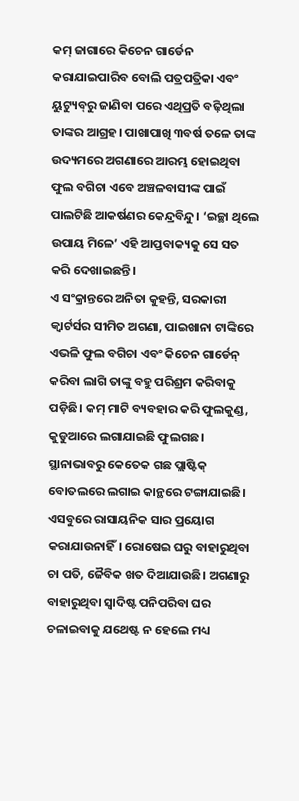କମ୍‌ ଜାଗାରେ କିଚେନ ଗାର୍ଡେନ କରାଯାଇପାରିବ ବୋଲି ପତ୍ରପତ୍ରିକା ଏବଂ ୟୁଟ୍ୟୁବ୍‌ରୁ ଜାଣିବା ପରେ ଏଥିପ୍ରତି ବଢ଼ିଥିଲା ତାଙ୍କର ଆଗ୍ରହ। ପାଖାପାଖି ୩ବର୍ଷ ତଳେ ତାଙ୍କ ଉଦ୍ୟମରେ ଅଗଣାରେ ଆରମ୍ଭ ହୋଇଥିବା ଫୁଲ ବଗିଚା ଏବେ ଅଞ୍ଚଳବାସୀଙ୍କ ପାଇଁ ପାଲଟିଛି ଆକର୍ଷଣର କେନ୍ଦ୍ରବିନ୍ଦୁ। ‘ଇଚ୍ଛା ଥିଲେ ଉପାୟ ମିଳେ’ ଏହି ଆପ୍ତବାକ୍ୟକୁ ସେ ସତ କରି ଦେଖାଇଛନ୍ତି।
ଏ ସଂକ୍ରାନ୍ତରେ ଅନିତା କୁହନ୍ତି, ସରକାରୀ କ୍ୱାର୍ଟର୍ସର ସୀମିତ ଅଗଣା, ପାଇଖାନା ଟାଙ୍କିରେ ଏଭଳି ଫୁଲ ବଗିଚା ଏବଂ କିଚେନ ଗାର୍ଡେନ୍‌ କରିବା ଲାଗି ତାଙ୍କୁ ବହୁ ପରିଶ୍ରମ କରିବାକୁ ପଡ଼ିଛି। କମ୍‌ ମାଟି ବ୍ୟବହାର କରି ଫୁଲକୁଣ୍ଡ, କୁଡୁଆରେ ଲଗାଯାଇଛି ଫୁଲଗଛ। ସ୍ଥାନାଭାବରୁ କେତେକ ଗଛ ପ୍ଲାଷ୍ଟିକ୍‌ ବୋତଲରେ ଲଗାଇ କାନ୍ଥରେ ଟଙ୍ଗାଯାଇଛି। ଏସବୁରେ ରାସାୟନିକ ସାର ପ୍ରୟୋଗ କରାଯାଉନାହିଁ। ରୋଷେଇ ଘରୁ ବାହାରୁଥିବା ଚା ପତି, ଜୈବିକ ଖତ ଦିଆଯାଉଛି। ଅଗଣାରୁ ବାହାରୁଥିବା ସ୍ବାଦିଷ୍ଟ ପନିପରିବା ଘର ଚଳାଇବାକୁ ଯଥେଷ୍ଟ ନ ହେଲେ ମଧ୍ୟ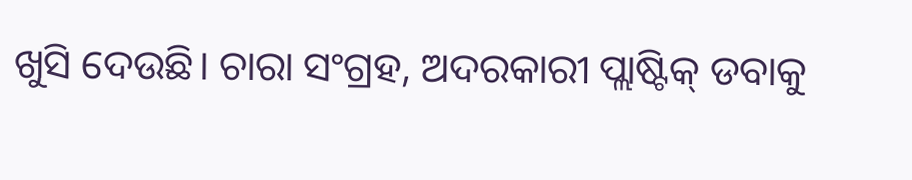ଖୁସି ଦେଉଛି। ଚାରା ସଂଗ୍ରହ, ଅଦରକାରୀ ପ୍ଲାଷ୍ଟିକ୍‌ ଡବାକୁ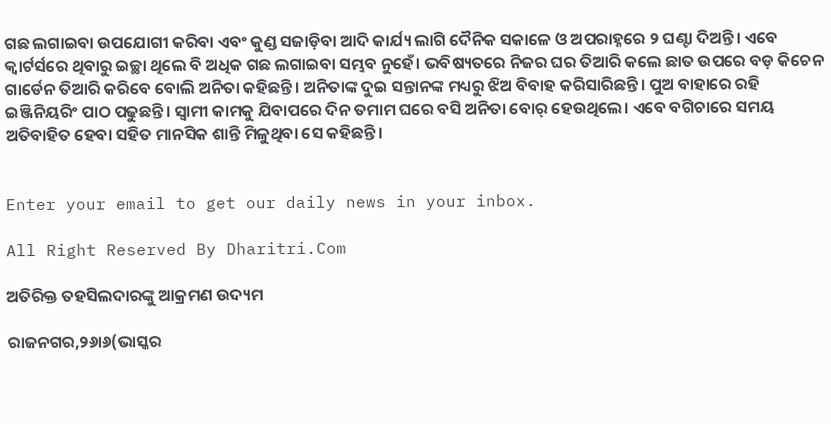ଗଛ ଲଗାଇବା ଉପଯୋଗୀ କରିବା ଏବଂ କୁଣ୍ଡ ସଜାଡ଼ିବା ଆଦି କାର୍ଯ୍ୟ ଲାଗି ଦୈନିକ ସକାଳେ ଓ ଅପରାହ୍ନରେ ୨ ଘଣ୍ଟା ଦିଅନ୍ତି। ଏବେ କ୍ୱାର୍ଟର୍ସରେ ଥିବାରୁ ଇଚ୍ଛା ଥିଲେ ବି ଅଧିକ ଗଛ ଲଗାଇବା ସମ୍ଭବ ନୁହେଁ। ଭବିଷ୍ୟତରେ ନିଜର ଘର ତିଆରି କଲେ ଛାତ ଉପରେ ବଡ଼ କିଚେନ ଗାର୍ଡେନ ତିଆରି କରିବେ ବୋଲି ଅନିତା କହିଛନ୍ତି। ଅନିତାଙ୍କ ଦୁଇ ସନ୍ତାନଙ୍କ ମଧ୍ୟରୁ ଝିଅ ବିବାହ କରିସାରିଛନ୍ତି। ପୁଅ ବାହାରେ ରହି ଇଞ୍ଜିନିୟରିଂ ପାଠ ପଢୁଛନ୍ତି। ସ୍ବାମୀ କାମକୁ ଯିବାପରେ ଦିନ ତମାମ ଘରେ ବସି ଅନିତା ବୋର୍‌ ହେଉଥିଲେ। ଏବେ ବଗିଚାରେ ସମୟ ଅତିବାହିତ ହେବା ସହିତ ମାନସିକ ଶାନ୍ତି ମିଳୁଥିବା ସେ କହିଛନ୍ତି।


Enter your email to get our daily news in your inbox.

All Right Reserved By Dharitri.Com

ଅତିରିକ୍ତ ତହସିଲଦାରଙ୍କୁ ଆକ୍ରମଣ ଉଦ୍ୟମ

ରାଜନଗର,୨୬ା୬(ଭାସ୍କର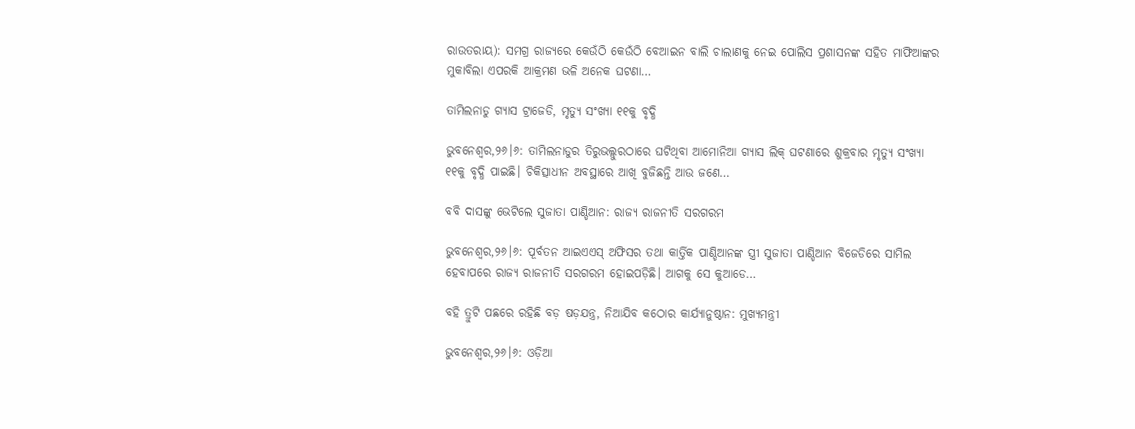ରାଉତରାୟ): ସମଗ୍ର ରାଜ୍ୟରେ କେଉଁଠି କେଉଁଠି ବେଆଇନ ବାଲି ଚାଲାଣକୁ ନେଇ ପୋଲିସ ପ୍ରଶାସନଙ୍କ ସହିତ ମାଫିଆଙ୍କର ମୁକାବିଲା ଏପରକି ଆକ୍ରମଣ ଭଳି ଅନେକ ଘଟଣା…

ତାମିଲନାଡୁ ଗ୍ୟାସ ଟ୍ରାଜେଡି, ମୃତ୍ୟୁ ସଂଖ୍ୟା ୧୧କୁ ବୃଦ୍ଧି

ଭୁବନେଶ୍ୱର,୨୬।୬: ତାମିଲନାଡୁର ତିରୁଭଲ୍ଲୁରଠାରେ ଘଟିଥିବା ଆମୋନିଆ ଗ୍ୟାସ ଲିକ୍‌ ଘଟଣାରେ ଶୁକ୍ରବାର ମୃତ୍ୟୁ ସଂଖ୍ୟା ୧୧କୁ ବୃଦ୍ଧି ପାଇଛି। ଚିକିତ୍ସାଧୀନ ଅବସ୍ଥାରେ ଆଖି ବୁଜିଛନ୍ତି ଆଉ ଜଣେ…

ବବି ଦାସଙ୍କୁ ଭେଟିଲେ ସୁଜାତା ପାଣ୍ଡିଆନ: ରାଜ୍ୟ ରାଜନୀତି ସରଗରମ

ଭୁବନେଶ୍ୱର,୨୬।୬: ପୂର୍ବତନ ଆଇଏଏସ୍‌ ଅଫିସର ତଥା କାର୍ତ୍ତିକ ପାଣ୍ଡିଆନଙ୍କ ସ୍ତ୍ରୀ ସୁଜାତା ପାଣ୍ଡିଆନ ବିଜେଡିରେ ସାମିଲ ହେବାପରେ ରାଜ୍ୟ ରାଜନୀତି ସରଗରମ ହୋଇପଡ଼ିଛି। ଆଗକୁ ସେ କୁଆଡେ…

ବହି ତ୍ରୁଟି ପଛରେ ରହିଛି ବଡ଼ ଷଡ଼ଯନ୍ତ୍ର, ନିଆଯିବ କଠୋର କାର୍ଯ୍ୟାନୁଷ୍ଠାନ: ମୁଖ୍ୟମନ୍ତ୍ରୀ

ଭୁବନେଶ୍ୱର,୨୬।୬: ଓଡ଼ିଆ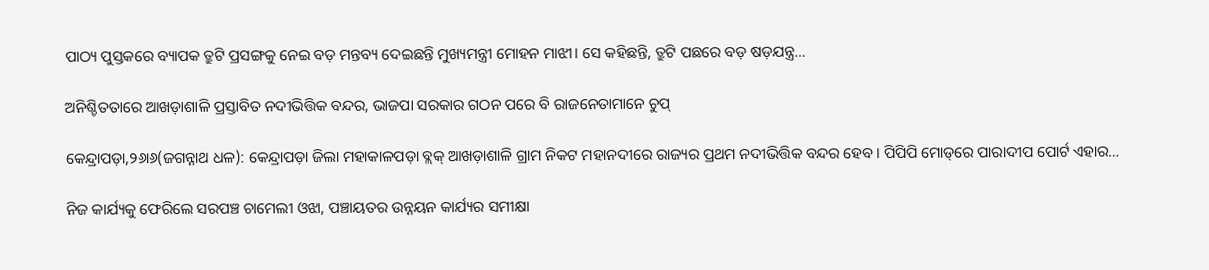ପାଠ୍ୟ ପୁସ୍ତକରେ ବ୍ୟାପକ ତ୍ରୁଟି ପ୍ରସଙ୍ଗକୁ ନେଇ ବଡ଼ ମନ୍ତବ୍ୟ ଦେଇଛନ୍ତି ମୁଖ୍ୟମନ୍ତ୍ରୀ ମୋହନ ମାଝୀ। ସେ କହିଛନ୍ତି, ତ୍ରୁଟି ପଛରେ ବଡ଼ ଷଡ଼ଯନ୍ତ୍ର…

ଅନିଶ୍ଚିତତାରେ ଆଖଡ଼ାଶାଳି ପ୍ରସ୍ତାବିତ ନଦୀଭିତ୍ତିକ ବନ୍ଦର, ଭାଜପା ସରକାର ଗଠନ ପରେ ବି ରାଜନେତାମାନେ ଚୁପ୍‌

କେନ୍ଦ୍ରାପଡ଼ା,୨୬ା୬(ଜଗନ୍ନାଥ ଧଳ): କେନ୍ଦ୍ରାପଡ଼ା ଜିଲା ମହାକାଳପଡ଼ା ବ୍ଲକ୍‌ ଆଖଡ଼ାଶାଳି ଗ୍ରାମ ନିକଟ ମହାନଦୀରେ ରାଜ୍ୟର ପ୍ରଥମ ନଦୀଭିତ୍ତିକ ବନ୍ଦର ହେବ। ପିପିପି ମୋଡ୍‌ରେ ପାରାଦୀପ ପୋର୍ଟ ଏହାର…

ନିଜ କାର୍ଯ୍ୟକୁ ଫେରିଲେ ସରପଞ୍ଚ ଚାମେଲୀ ଓଝା, ପଞ୍ଚାୟତର ଉନ୍ନୟନ କାର୍ଯ୍ୟର ସମୀକ୍ଷା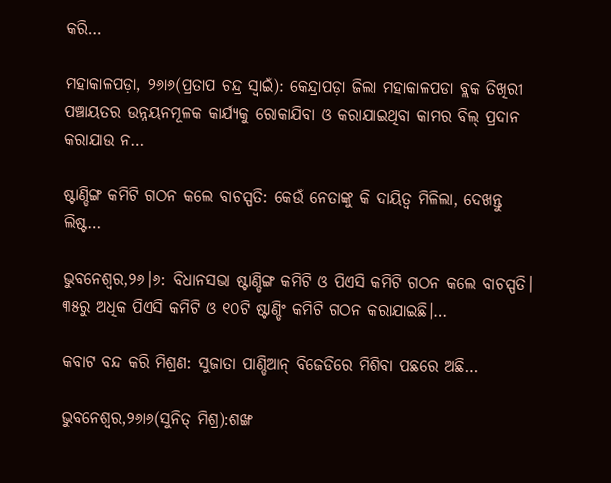କରି…

ମହାକାଳପଡ଼ା, ୨୬ା୬(ପ୍ରତାପ ଚନ୍ଦ୍ର ସ୍ବାଇଁ): କେନ୍ଦ୍ରାପଡ଼ା ଜିଲା ମହାକାଳପଡା ବ୍ଲକ ତିଖିରୀ ପଞ୍ଚାୟତର ଉନ୍ନୟନମୂଳକ କାର୍ଯ୍ୟକୁ ରୋକାଯିବା ଓ କରାଯାଇଥିବା କାମର ବିଲ୍‌ ପ୍ରଦାନ କରାଯାଉ ନ…

ଷ୍ଟାଣ୍ଡିଙ୍ଗ କମିଟି ଗଠନ କଲେ ବାଚସ୍ପତି: କେଉଁ ନେତାଙ୍କୁ କି ଦାୟିତ୍ୱ ମିଳିଲା, ଦେଖନ୍ତୁ ଲିଷ୍ଟ…

ଭୁବନେଶ୍ୱର,୨୬।୬: ବିଧାନସଭା ଷ୍ଟାଣ୍ଡିଙ୍ଗ କମିଟି ଓ ପିଏସି କମିଟି ଗଠନ କଲେ ବାଚସ୍ପତି। ୩୫ରୁ ଅଧିକ ପିଏସି କମିଟି ଓ ୧୦ଟି ଷ୍ଟାଣ୍ଡିଂ କମିଟି ଗଠନ କରାଯାଇଛି।…

କବାଟ ବନ୍ଦ କରି ମିଶ୍ରଣ: ସୁଜାତା ପାଣ୍ଡିଆନ୍‌ ବିଜେଡିରେ ମିଶିବା ପଛରେ ଅଛି…

ଭୁବନେଶ୍ୱର,୨୬ା୬(ସୁନିତ୍‌ ମିଶ୍ର):ଶଙ୍ଖ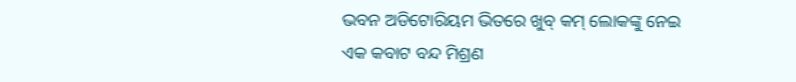ଭବନ ଅଡିଟୋରିୟମ ଭିତରେ ଖୁବ୍‌ କମ୍‌ ଲୋକଙ୍କୁ ନେଇ ଏକ କବାଟ ବନ୍ଦ ମିଶ୍ରଣ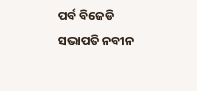ପର୍ବ ବିଜେଡି ସଭାପତି ନବୀନ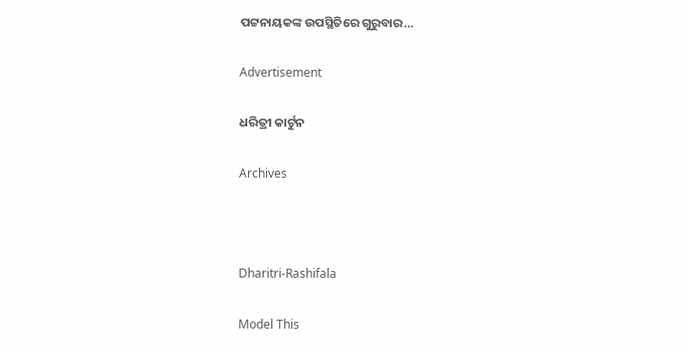ପଟ୍ଟନାୟକଙ୍କ ଉପସ୍ଥିତିରେ ଗୁରୁବାର…

Advertisement

ଧରିତ୍ରୀ କାର୍ଟୁନ

Archives



Dharitri-Rashifala

Model This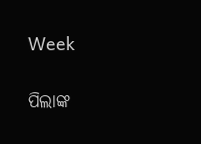Week

ପିଲାଙ୍କ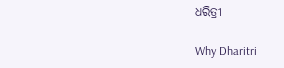ଧରିତ୍ରୀ

Why Dharitri